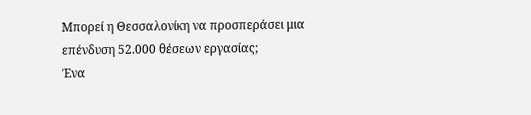Μπορεί η Θεσσαλονίκη να προσπεράσει μια επένδυση 52.000 θέσεων εργασίας;
Ένα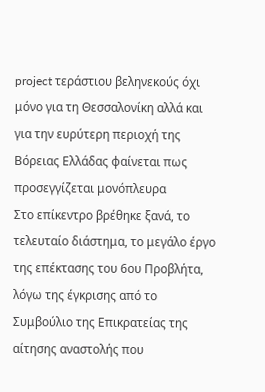project τεράστιου βεληνεκούς όχι μόνο για τη Θεσσαλονίκη αλλά και για την ευρύτερη περιοχή της Βόρειας Ελλάδας φαίνεται πως προσεγγίζεται μονόπλευρα
Στο επίκεντρο βρέθηκε ξανά, το τελευταίο διάστημα, το μεγάλο έργο της επέκτασης του 6ου Προβλήτα, λόγω της έγκρισης από το Συμβούλιο της Επικρατείας της αίτησης αναστολής που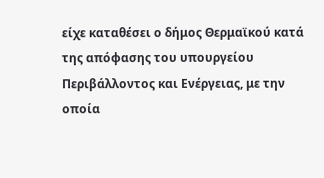είχε καταθέσει ο δήμος Θερμαϊκού κατά της απόφασης του υπουργείου Περιβάλλοντος και Ενέργειας, με την οποία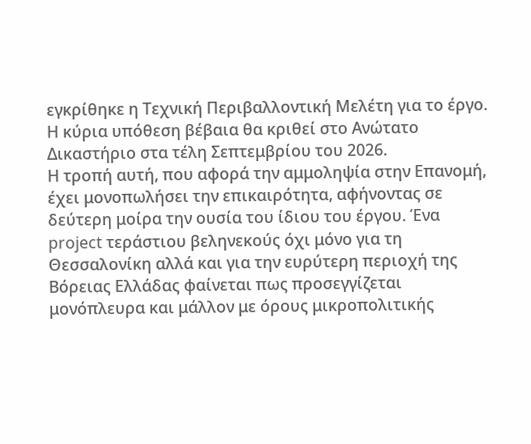εγκρίθηκε η Τεχνική Περιβαλλοντική Μελέτη για το έργο. Η κύρια υπόθεση βέβαια θα κριθεί στο Ανώτατο Δικαστήριο στα τέλη Σεπτεμβρίου του 2026.
Η τροπή αυτή, που αφορά την αμμοληψία στην Επανομή, έχει μονοπωλήσει την επικαιρότητα, αφήνοντας σε δεύτερη μοίρα την ουσία του ίδιου του έργου. Ένα project τεράστιου βεληνεκούς όχι μόνο για τη Θεσσαλονίκη αλλά και για την ευρύτερη περιοχή της Βόρειας Ελλάδας φαίνεται πως προσεγγίζεται μονόπλευρα και μάλλον με όρους μικροπολιτικής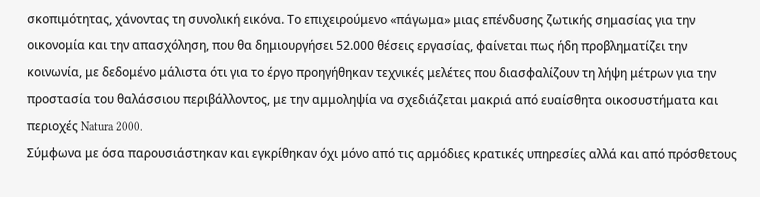σκοπιμότητας, χάνοντας τη συνολική εικόνα. Το επιχειρούμενο «πάγωμα» μιας επένδυσης ζωτικής σημασίας για την οικονομία και την απασχόληση, που θα δημιουργήσει 52.000 θέσεις εργασίας, φαίνεται πως ήδη προβληματίζει την κοινωνία, με δεδομένο μάλιστα ότι για το έργο προηγήθηκαν τεχνικές μελέτες που διασφαλίζουν τη λήψη μέτρων για την προστασία του θαλάσσιου περιβάλλοντος, με την αμμοληψία να σχεδιάζεται μακριά από ευαίσθητα οικοσυστήματα και περιοχές Natura 2000.
Σύμφωνα με όσα παρουσιάστηκαν και εγκρίθηκαν όχι μόνο από τις αρμόδιες κρατικές υπηρεσίες αλλά και από πρόσθετους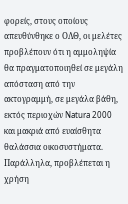φορείς, στους οποίους απευθύνθηκε ο ΟΛΘ, οι μελέτες προβλέπουν ότι η αμμοληψία θα πραγματοποιηθεί σε μεγάλη απόσταση από την ακτογραμμή, σε μεγάλα βάθη, εκτός περιοχών Natura 2000 και μακριά από ευαίσθητα θαλάσσια οικοσυστήματα. Παράλληλα, προβλέπεται η χρήση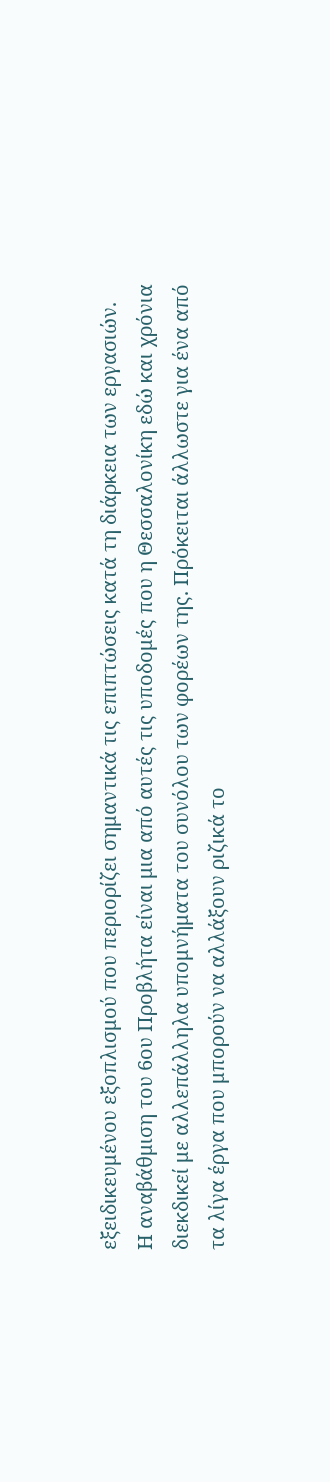εξειδικευμένου εξοπλισμού που περιορίζει σημαντικά τις επιπτώσεις κατά τη διάρκεια των εργασιών.
Η αναβάθμιση του 6ου Προβλήτα είναι μια από αυτές τις υποδομές που η Θεσσαλονίκη εδώ και χρόνια διεκδικεί με αλλεπάλληλα υπομνήματα του συνόλου των φορέων της. Πρόκειται άλλωστε για ένα από τα λίγα έργα που μπορούν να αλλάξουν ριζικά το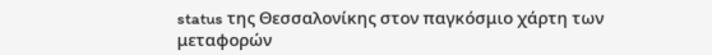status της Θεσσαλονίκης στον παγκόσμιο χάρτη των μεταφορών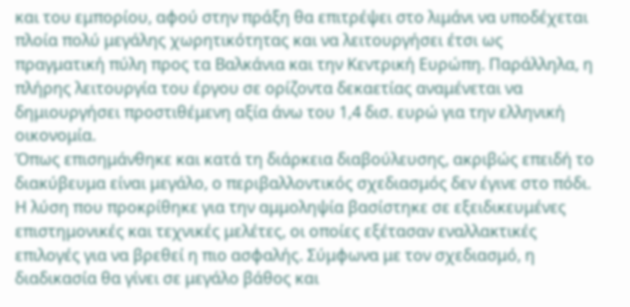και του εμπορίου, αφού στην πράξη θα επιτρέψει στο λιμάνι να υποδέχεται πλοία πολύ μεγάλης χωρητικότητας και να λειτουργήσει έτσι ως πραγματική πύλη προς τα Βαλκάνια και την Κεντρική Ευρώπη. Παράλληλα, η πλήρης λειτουργία του έργου σε ορίζοντα δεκαετίας αναμένεται να δημιουργήσει προστιθέμενη αξία άνω του 1,4 δισ. ευρώ για την ελληνική οικονομία.
Όπως επισημάνθηκε και κατά τη διάρκεια διαβούλευσης, ακριβώς επειδή το διακύβευμα είναι μεγάλο, ο περιβαλλοντικός σχεδιασμός δεν έγινε στο πόδι. Η λύση που προκρίθηκε για την αμμοληψία βασίστηκε σε εξειδικευμένες επιστημονικές και τεχνικές μελέτες, οι οποίες εξέτασαν εναλλακτικές επιλογές για να βρεθεί η πιο ασφαλής. Σύμφωνα με τον σχεδιασμό, η διαδικασία θα γίνει σε μεγάλο βάθος και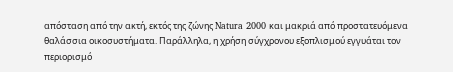απόσταση από την ακτή, εκτός της ζώνης Natura 2000 και μακριά από προστατευόμενα θαλάσσια οικοσυστήματα. Παράλληλα, η χρήση σύγχρονου εξοπλισμού εγγυάται τον περιορισμό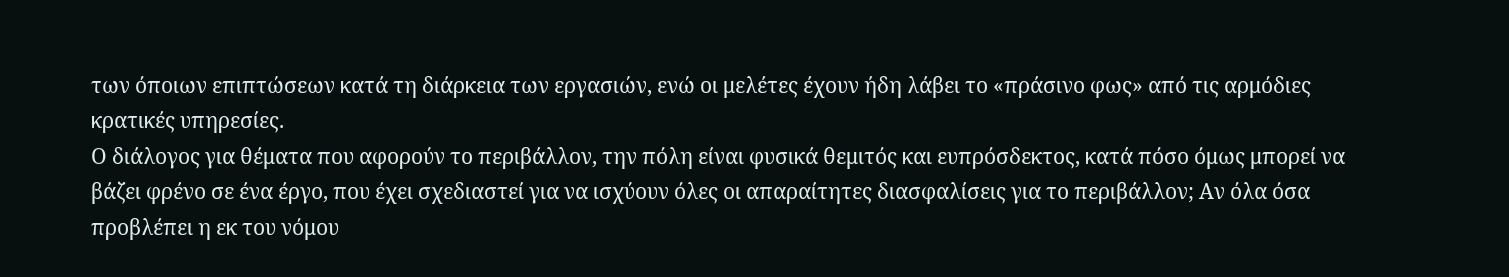των όποιων επιπτώσεων κατά τη διάρκεια των εργασιών, ενώ οι μελέτες έχουν ήδη λάβει το «πράσινο φως» από τις αρμόδιες κρατικές υπηρεσίες.
Ο διάλογος για θέματα που αφορούν το περιβάλλον, την πόλη είναι φυσικά θεμιτός και ευπρόσδεκτος, κατά πόσο όμως μπορεί να βάζει φρένο σε ένα έργο, που έχει σχεδιαστεί για να ισχύουν όλες οι απαραίτητες διασφαλίσεις για το περιβάλλον; Αν όλα όσα προβλέπει η εκ του νόμου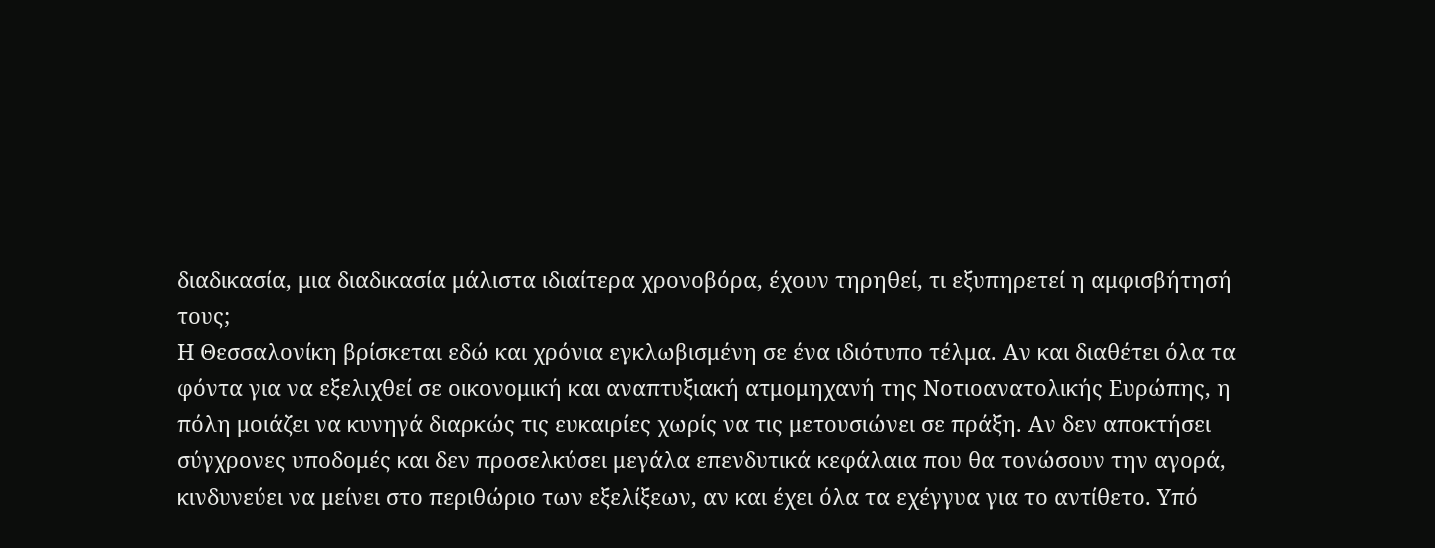διαδικασία, μια διαδικασία μάλιστα ιδιαίτερα χρονοβόρα, έχουν τηρηθεί, τι εξυπηρετεί η αμφισβήτησή τους;
Η Θεσσαλονίκη βρίσκεται εδώ και χρόνια εγκλωβισμένη σε ένα ιδιότυπο τέλμα. Αν και διαθέτει όλα τα φόντα για να εξελιχθεί σε οικονομική και αναπτυξιακή ατμομηχανή της Νοτιοανατολικής Ευρώπης, η πόλη μοιάζει να κυνηγά διαρκώς τις ευκαιρίες χωρίς να τις μετουσιώνει σε πράξη. Αν δεν αποκτήσει σύγχρονες υποδομές και δεν προσελκύσει μεγάλα επενδυτικά κεφάλαια που θα τονώσουν την αγορά, κινδυνεύει να μείνει στο περιθώριο των εξελίξεων, αν και έχει όλα τα εχέγγυα για το αντίθετο. Υπό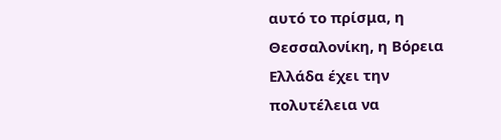αυτό το πρίσμα, η Θεσσαλονίκη, η Βόρεια Ελλάδα έχει την πολυτέλεια να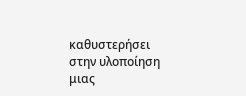καθυστερήσει στην υλοποίηση μιας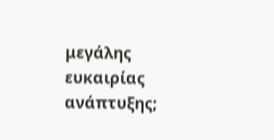μεγάλης ευκαιρίας ανάπτυξης;